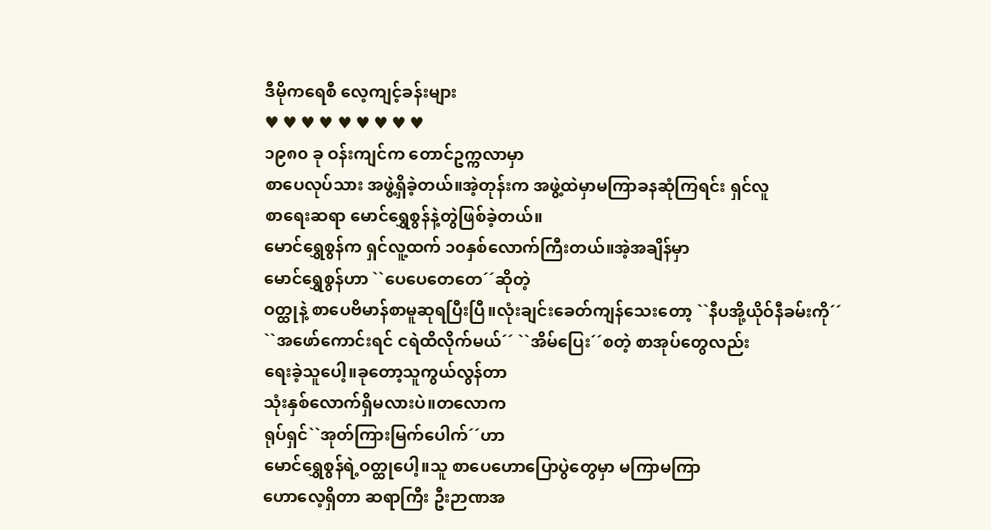ဒီမိုကရေစီ လေ့ကျင့်ခန်းများ
♥ ♥ ♥ ♥ ♥ ♥ ♥ ♥ ♥
၁၉၈၀ ခု ဝန်းကျင်က တောင်ဥက္ကလာမှာ
စာပေလုပ်သား အဖွဲ့ရှိခဲ့တယ်။အဲ့တုန်းက အဖွဲ့ထဲမှာမကြာခနဆုံကြရင်း ရှင်လူ
စာရေးဆရာ မောင်ရွှေစွန်နဲ့တွဲဖြစ်ခဲ့တယ်။
မောင်ရွှေစွန်က ရှင်လူ့ထက် ၁၀နှစ်လောက်ကြီးတယ်။အဲ့အချိန်မှာ
မောင်ရွှေစွန်ဟာ ``ပေပေတေတေ´´ဆိုတဲ့
ဝတ္ထုနဲ့ စာပေဗိမာန်စာမူဆုရပြီးပြီ။လုံးချင်းခေတ်ကျန်သေးတော့ ``နီပအို့ယိုဝ်နီခမ်းကို´´
``အဖော်ကောင်းရင် ငရဲထိလိုက်မယ်´´ ``အိမ်ပြေး´´စတဲ့ စာအုပ်တွေလည်း
ရေးခဲ့သူပေါ့။ခုတော့သူကွယ်လွန်တာ
သုံးနှစ်လောက်ရှိမလားပဲ။တလောက
ရုပ်ရှင်``အုတ်ကြားမြက်ပေါက်´´ဟာ
မောင်ရွှေစွန်ရဲ့ဝတ္ထုပေါ့။သူ စာပေဟောပြောပွဲတွေမှာ မကြာမကြာ
ဟောလေ့ရှိတာ ဆရာကြီး ဦးဉာဏအ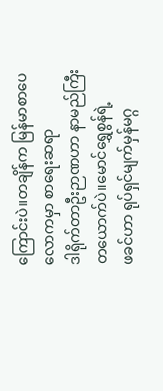ကြောင်းပဲ။တချိန်က မြန်မာစာပေလောကမှာ စာရေးဆရာ
ဒါရိုက်တာဦးဉာဏဟာ နာမည်ကြီးတယောက်ပဲ။မောင်ရွှေစွန်ရဲ့
ဖခင်ဟာ ရုပ်ရှင်မျက်မှန်မဂ္ဂ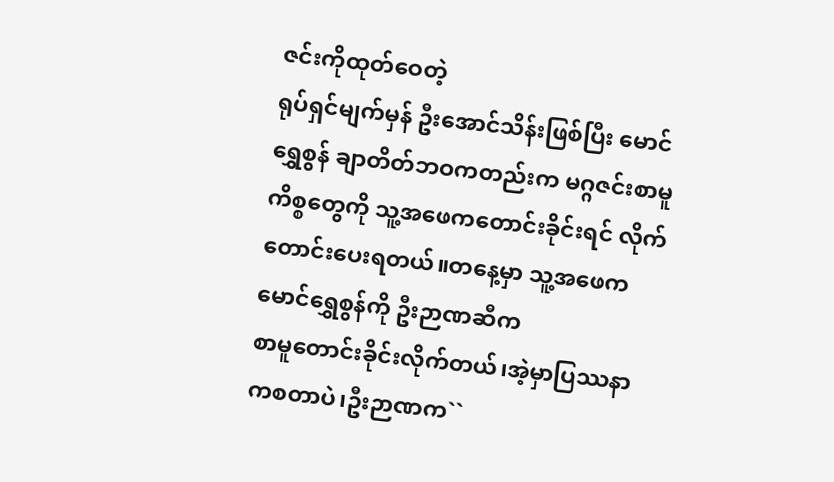ဇင်းကိုထုတ်ဝေတဲ့
ရုပ်ရှင်မျက်မှန် ဦးအောင်သိန်းဖြစ်ပြီး မောင်ရွှေစွန် ချာတိတ်ဘဝကတည်းက မဂ္ဂဇင်းစာမူကိစ္စတွေကို သူ့အဖေကတောင်းခိုင်းရင် လိုက်တောင်းပေးရတယ်။တနေ့မှာ သူ့အဖေက မောင်ရွှေစွန်ကို ဦးဉာဏဆီက
စာမူတောင်းခိုင်းလိုက်တယ်၊အဲ့မှာပြဿနာကစတာပဲ၊ဦးဉာဏက``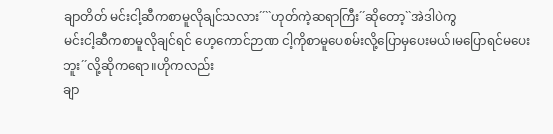ချာတိတ် မင်းငါ့ဆီကစာမူလိုချင်သလား´´``ဟုတ်ကဲ့ဆရာကြီး´´ဆိုတော့``အဲဒါပဲကွ
မင်းငါ့ဆီကစာမူလိုချင်ရင် ဟေ့ကောင်ဉာဏ ငါ့ကိုစာမူပေစမ်းလို့ပြောမှပေးမယ်၊မပြောရင်မပေးဘူး´´လို့ဆိုကရော။ဟိုကလည်း
ချာ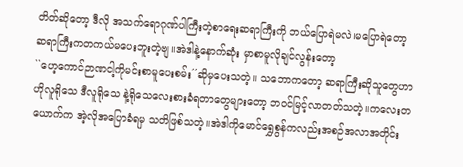တိတ်ဆိုတော့ ဒီလို အသက်ရောဂုဏ်ပါကြီးတဲ့စာရေးဆရာကြီးကို ဘယ်ပြောရဲမလဲ၊မပြောရဲတော့
ဆရာကြီးကတကယ်မပေးဘူးတဲ့ဗျ။အဲဒါနဲ့နောက်ဆုံး မှာစာမူလိုချင်လွန်းတော့
``ဟေ့ကောင်ဉာဏငါ့ကိုမင်းစာမူပေးစမ်း´´ဆိုမှပေးသတဲ့။ သဘောကတော့ ဆရာကြီးဆိုသူတွေဟာ
ဟိုလူရိုသေ ဒီလူရိုသေ နဲ့ရိုသေလေးစားခံရတာတွေများတော့ ဘဝင်မြင့်လာတတ်သတဲ့။ကလေးတ
ယောက်က အဲ့လိုအပြောခံရမှ သတိဖြစ်သတဲ့။အဲဒါကိုမောင်ရွှေစွန်ကလည်းအစဉ်အလာအတိုင်း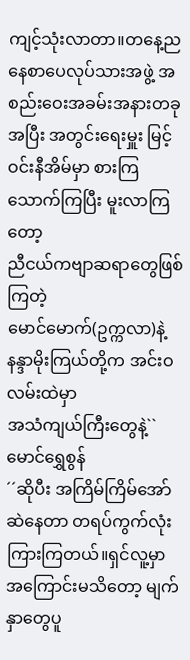ကျင့်သုံးလာတာ။တနေ့ညနေစာပေလုပ်သားအဖွဲ့ အစည်းဝေးအခမ်းအနားတခုအပြီး အတွင်းရေးမှူး မြင့်ဝင်းနီအိမ်မှာ စားကြသောက်ကြပြီး မူးလာကြတော့
ညီငယ်ကဗျာဆရာတွေဖြစ်ကြတဲ့
မောင်မောက်(ဥက္ကလာ)နဲ့ နန္ဒာမိုးကြယ်တို့က အင်းဝလမ်းထဲမှာ
အသံကျယ်ကြီးတွေနဲ့``မောင်ရွှေစွန်
´´ဆိုပီး အကြိမ်ကြိမ်အော်ဆဲနေတာ တရပ်ကွက်လုံးကြားကြတယ်။ရှင်လူ့မှာ
အကြောင်းမသိတော့ မျက်နှာတွေပူ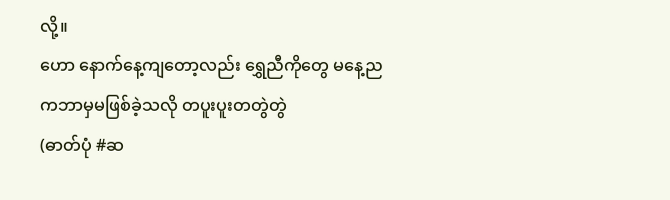လို့။
ဟော နောက်နေ့ကျတော့လည်း ရွှေညီကိုတွေ မနေ့ညကဘာမှမဖြစ်ခဲ့သလို တပူးပူးတတွဲတွဲ
(ဓာတ်ပုံ #ဆ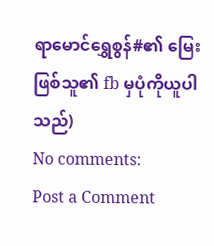ရာမောင်ရွှေစွန်#၏ မြေးဖြစ်သူ၏ fb မှပုံကိုယူပါသည်)
No comments:
Post a Comment